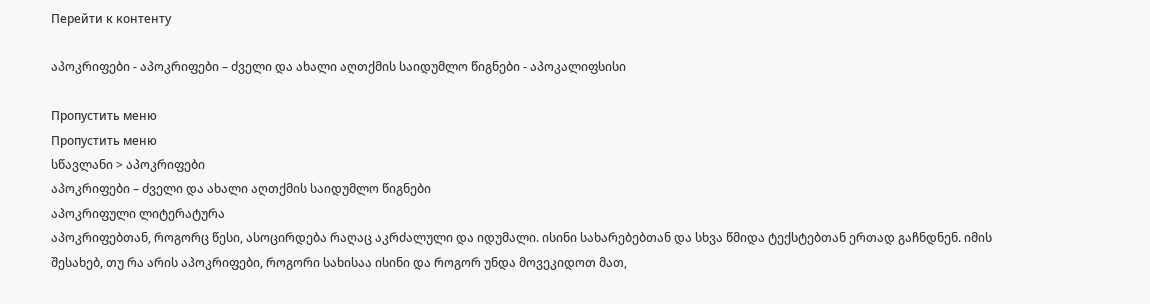Перейти к контенту

აპოკრიფები - აპოკრიფები – ძველი და ახალი აღთქმის საიდუმლო წიგნები - აპოკალიფსისი

Пропустить меню
Пропустить меню
სწავლანი > აპოკრიფები
აპოკრიფები – ძველი და ახალი აღთქმის საიდუმლო წიგნები
აპოკრიფული ლიტერატურა
აპოკრიფებთან, როგორც წესი, ასოცირდება რაღაც აკრძალული და იდუმალი. ისინი სახარებებთან და სხვა წმიდა ტექსტებთან ერთად გაჩნდნენ. იმის შესახებ, თუ რა არის აპოკრიფები, როგორი სახისაა ისინი და როგორ უნდა მოვეკიდოთ მათ,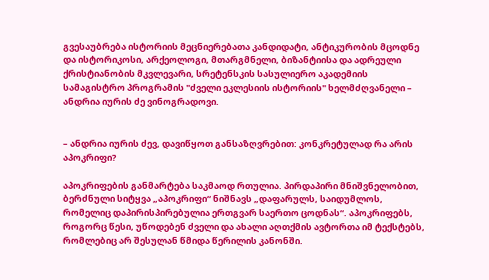გვესაუბრება ისტორიის მეცნიერებათა კანდიდატი, ანტიკურობის მცოდნე და ისტორიკოსი, არქეოლოგი, მთარგმნელი, ბიზანტიისა და ადრეული ქრისტიანობის მკვლევარი, სრეტენსკის სასულიერო აკადემიის სამაგისტრო პროგრამის "ძველი ეკლესიის ისტორიის" ხელმძღვანელი – ანდრია იურის ძე ვინოგრადოვი.


– ანდრია იურის ძევ, დავიწყოთ განსაზღვრებით: კონკრეტულად რა არის აპოკრიფი?

აპოკრიფების განმარტება საკმაოდ რთულია. პირდაპირი მნიშვნელობით, ბერძნული სიტყვა „აპოკრიფი“ ნიშნავს „დაფარულს, საიდუმლოს, რომელიც დაპირისპირებულია ერთგვარ საერთო ცოდნას“. აპოკრიფებს, როგორც წესი, უწოდებენ ძველი და ახალი აღთქმის ავტორთა იმ ტექსტებს, რომლებიც არ შესულან წმიდა წერილის კანონში.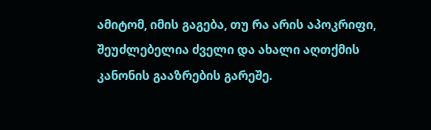ამიტომ, იმის გაგება, თუ რა არის აპოკრიფი, შეუძლებელია ძველი და ახალი აღთქმის კანონის გააზრების გარეშე.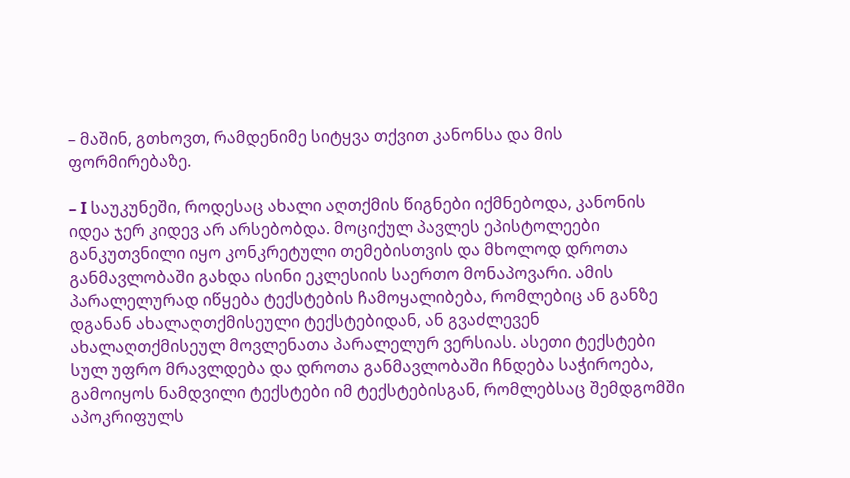– მაშინ, გთხოვთ, რამდენიმე სიტყვა თქვით კანონსა და მის ფორმირებაზე.

– I საუკუნეში, როდესაც ახალი აღთქმის წიგნები იქმნებოდა, კანონის იდეა ჯერ კიდევ არ არსებობდა. მოციქულ პავლეს ეპისტოლეები განკუთვნილი იყო კონკრეტული თემებისთვის და მხოლოდ დროთა განმავლობაში გახდა ისინი ეკლესიის საერთო მონაპოვარი. ამის პარალელურად იწყება ტექსტების ჩამოყალიბება, რომლებიც ან განზე დგანან ახალაღთქმისეული ტექსტებიდან, ან გვაძლევენ ახალაღთქმისეულ მოვლენათა პარალელურ ვერსიას. ასეთი ტექსტები სულ უფრო მრავლდება და დროთა განმავლობაში ჩნდება საჭიროება, გამოიყოს ნამდვილი ტექსტები იმ ტექსტებისგან, რომლებსაც შემდგომში აპოკრიფულს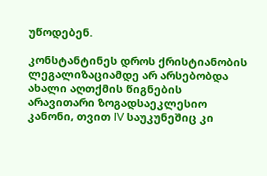უწოდებენ.

კონსტანტინეს დროს ქრისტიანობის ლეგალიზაციამდე არ არსებობდა ახალი აღთქმის წიგნების არავითარი ზოგადსაეკლესიო კანონი, თვით IV საუკუნეშიც კი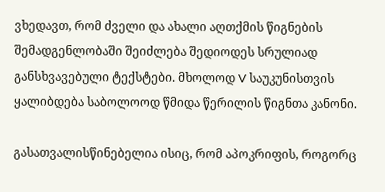ვხედავთ, რომ ძველი და ახალი აღთქმის წიგნების შემადგენლობაში შეიძლება შედიოდეს სრულიად განსხვავებული ტექსტები. მხოლოდ V საუკუნისთვის ყალიბდება საბოლოოდ წმიდა წერილის წიგნთა კანონი.

გასათვალისწინებელია ისიც, რომ აპოკრიფის, როგორც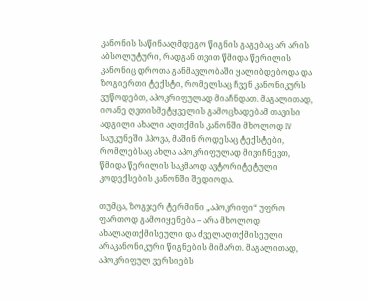კანონის საწინააღმდეგო წიგნის გაგებაც არ არის აბსოლუტური, რადგან თვით წმიდა წერილის კანონიც დროთა განმავლობაში ყალიბდებოდა და ზოგიერთი ტექსტი, რომელსაც ჩვენ კანონიკურს ვუწოდებთ, აპოკრიფულად მიაჩნდათ. მაგალითად, იოანე ღვთისმეტყველის გამოცხადებამ თავისი ადგილი ახალი აღთქმის კანონში მხოლოდ IV საუკუნეში ჰპოვა, მაშინ როდესაც ტექსტები, რომლებსაც ახლა აპოკრიფულად მივიჩნევთ, წმიდა წერილის საკმაოდ ავტორიტეტული კოდექსების კანონში შედიოდა.

თუმცა, ზოგჯერ ტერმინი „აპოკრიფი“ უფრო ფართოდ გამოიყენება – არა მხოლოდ ახალაღთქმისეული და ძველაღთქმისეული არაკანონიკური წიგნების მიმართ. მაგალითად, აპოკრიფულ ვერსიებს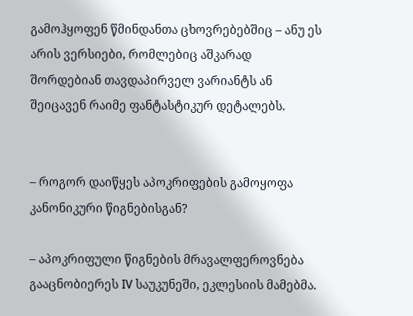გამოჰყოფენ წმინდანთა ცხოვრებებშიც – ანუ ეს არის ვერსიები, რომლებიც აშკარად შორდებიან თავდაპირველ ვარიანტს ან შეიცავენ რაიმე ფანტასტიკურ დეტალებს.


– როგორ დაიწყეს აპოკრიფების გამოყოფა კანონიკური წიგნებისგან?

– აპოკრიფული წიგნების მრავალფეროვნება გააცნობიერეს IV საუკუნეში, ეკლესიის მამებმა.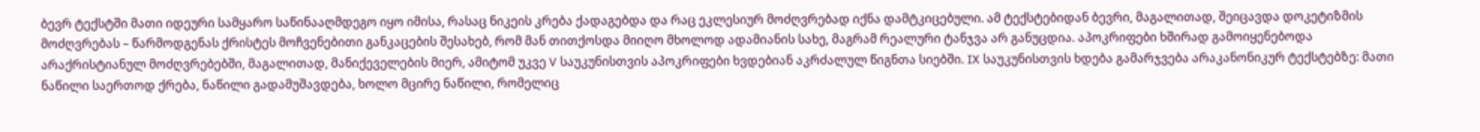ბევრ ტექსტში მათი იდეური სამყარო საწინააღმდეგო იყო იმისა, რასაც ნიკეის კრება ქადაგებდა და რაც ეკლესიურ მოძღვრებად იქნა დამტკიცებული. ამ ტექსტებიდან ბევრი, მაგალითად, შეიცავდა დოკეტიზმის მოძღვრებას – წარმოდგენას ქრისტეს მოჩვენებითი განკაცების შესახებ, რომ მან თითქოსდა მიიღო მხოლოდ ადამიანის სახე, მაგრამ რეალური ტანჯვა არ განუცდია. აპოკრიფები ხშირად გამოიყენებოდა არაქრისტიანულ მოძღვრებებში, მაგალითად, მანიქეველების მიერ, ამიტომ უკვე V საუკუნისთვის აპოკრიფები ხვდებიან აკრძალულ წიგნთა სიებში. IX საუკუნისთვის ხდება გამარჯვება არაკანონიკურ ტექსტებზე: მათი ნაწილი საერთოდ ქრება, ნაწილი გადამუშავდება, ხოლო მცირე ნაწილი, რომელიც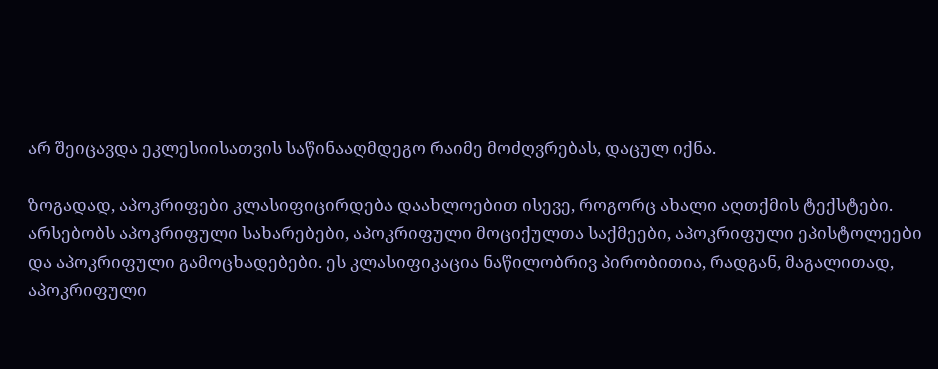არ შეიცავდა ეკლესიისათვის საწინააღმდეგო რაიმე მოძღვრებას, დაცულ იქნა.

ზოგადად, აპოკრიფები კლასიფიცირდება დაახლოებით ისევე, როგორც ახალი აღთქმის ტექსტები. არსებობს აპოკრიფული სახარებები, აპოკრიფული მოციქულთა საქმეები, აპოკრიფული ეპისტოლეები და აპოკრიფული გამოცხადებები. ეს კლასიფიკაცია ნაწილობრივ პირობითია, რადგან, მაგალითად, აპოკრიფული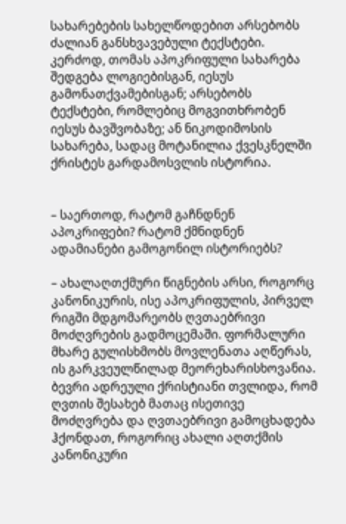სახარებების სახელწოდებით არსებობს ძალიან განსხვავებული ტექსტები. კერძოდ, თომას აპოკრიფული სახარება შედგება ლოგიებისგან, იესუს გამონათქვამებისგან; არსებობს ტექსტები, რომლებიც მოგვითხრობენ იესუს ბავშვობაზე; ან ნიკოდიმოსის სახარება, სადაც მოტანილია ქვესკნელში ქრისტეს გარდამოსვლის ისტორია.


– საერთოდ, რატომ გაჩნდნენ აპოკრიფები? რატომ ქმნიდნენ ადამიანები გამოგონილ ისტორიებს?

– ახალაღთქმური წიგნების არსი, როგორც კანონიკურის, ისე აპოკრიფულის, პირველ რიგში მდგომარეობს ღვთაებრივი მოძღვრების გადმოცემაში. ფორმალური მხარე გულისხმობს მოვლენათა აღწერას, ის გარკვეულწილად მეორეხარისხოვანია. ბევრი ადრეული ქრისტიანი თვლიდა, რომ ღვთის შესახებ მათაც ისეთივე მოძღვრება და ღვთაებრივი გამოცხადება ჰქონდათ, როგორიც ახალი აღთქმის კანონიკური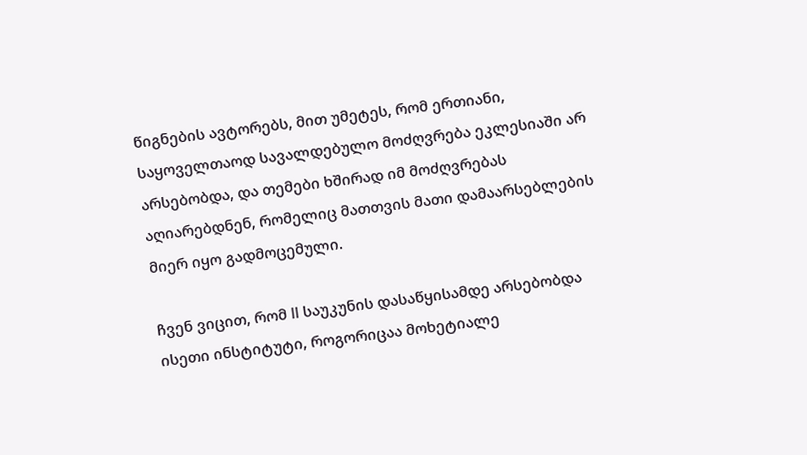წიგნების ავტორებს, მით უმეტეს, რომ ერთიანი, საყოველთაოდ სავალდებულო მოძღვრება ეკლესიაში არ არსებობდა, და თემები ხშირად იმ მოძღვრებას აღიარებდნენ, რომელიც მათთვის მათი დამაარსებლების მიერ იყო გადმოცემული.

ჩვენ ვიცით, რომ II საუკუნის დასაწყისამდე არსებობდა ისეთი ინსტიტუტი, როგორიცაა მოხეტიალე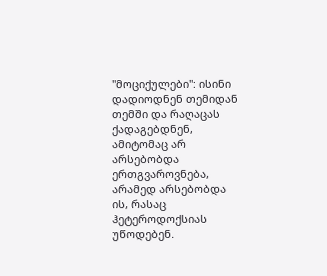"მოციქულები": ისინი დადიოდნენ თემიდან თემში და რაღაცას ქადაგებდნენ, ამიტომაც არ არსებობდა ერთგვაროვნება, არამედ არსებობდა ის, რასაც ჰეტეროდოქსიას უწოდებენ.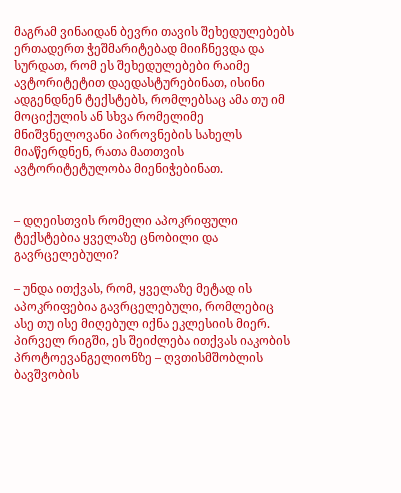მაგრამ ვინაიდან ბევრი თავის შეხედულებებს ერთადერთ ჭეშმარიტებად მიიჩნევდა და სურდათ, რომ ეს შეხედულებები რაიმე ავტორიტეტით დაედასტურებინათ, ისინი ადგენდნენ ტექსტებს, რომლებსაც ამა თუ იმ მოციქულის ან სხვა რომელიმე მნიშვნელოვანი პიროვნების სახელს მიაწერდნენ, რათა მათთვის ავტორიტეტულობა მიენიჭებინათ.


– დღეისთვის რომელი აპოკრიფული ტექსტებია ყველაზე ცნობილი და გავრცელებული?

– უნდა ითქვას, რომ, ყველაზე მეტად ის აპოკრიფებია გავრცელებული, რომლებიც ასე თუ ისე მიღებულ იქნა ეკლესიის მიერ. პირველ რიგში, ეს შეიძლება ითქვას იაკობის პროტოევანგელიონზე – ღვთისმშობლის ბავშვობის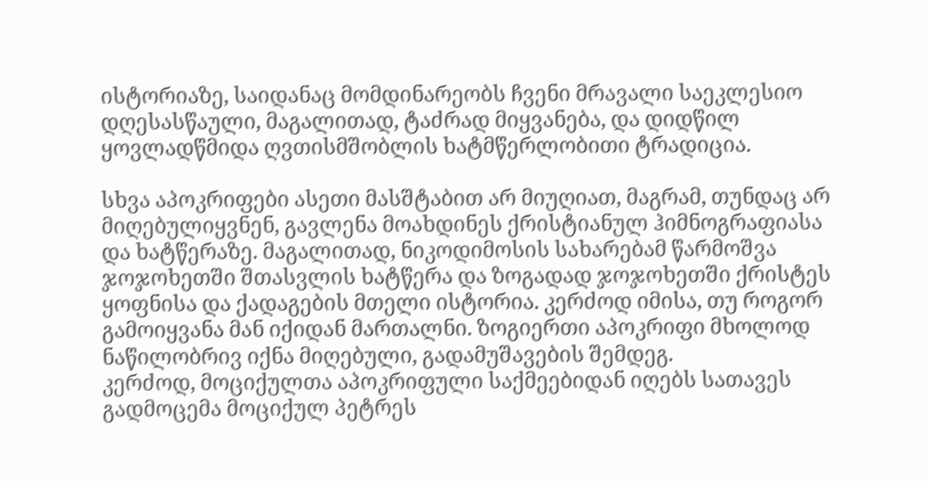ისტორიაზე, საიდანაც მომდინარეობს ჩვენი მრავალი საეკლესიო დღესასწაული, მაგალითად, ტაძრად მიყვანება, და დიდწილ ყოვლადწმიდა ღვთისმშობლის ხატმწერლობითი ტრადიცია.

სხვა აპოკრიფები ასეთი მასშტაბით არ მიუღიათ, მაგრამ, თუნდაც არ მიღებულიყვნენ, გავლენა მოახდინეს ქრისტიანულ ჰიმნოგრაფიასა და ხატწერაზე. მაგალითად, ნიკოდიმოსის სახარებამ წარმოშვა ჯოჯოხეთში შთასვლის ხატწერა და ზოგადად ჯოჯოხეთში ქრისტეს ყოფნისა და ქადაგების მთელი ისტორია. კერძოდ იმისა, თუ როგორ გამოიყვანა მან იქიდან მართალნი. ზოგიერთი აპოკრიფი მხოლოდ ნაწილობრივ იქნა მიღებული, გადამუშავების შემდეგ.
კერძოდ, მოციქულთა აპოკრიფული საქმეებიდან იღებს სათავეს გადმოცემა მოციქულ პეტრეს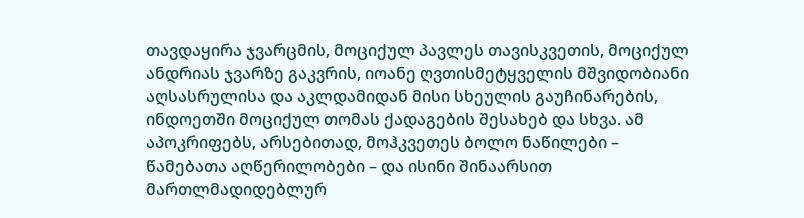თავდაყირა ჯვარცმის, მოციქულ პავლეს თავისკვეთის, მოციქულ ანდრიას ჯვარზე გაკვრის, იოანე ღვთისმეტყველის მშვიდობიანი აღსასრულისა და აკლდამიდან მისი სხეულის გაუჩინარების, ინდოეთში მოციქულ თომას ქადაგების შესახებ და სხვა. ამ აპოკრიფებს, არსებითად, მოჰკვეთეს ბოლო ნაწილები – წამებათა აღწერილობები – და ისინი შინაარსით მართლმადიდებლურ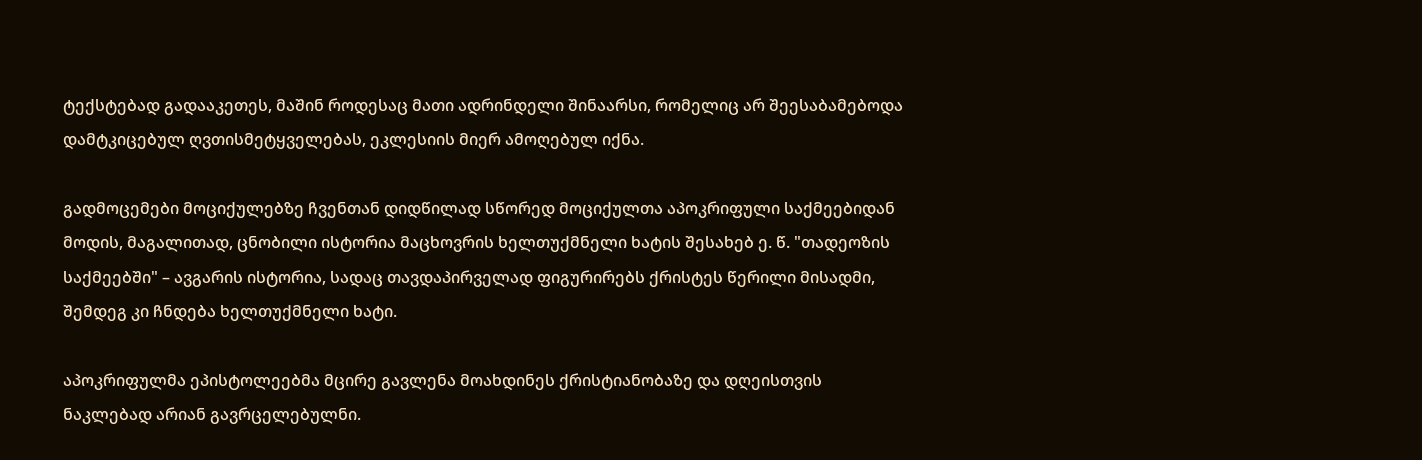ტექსტებად გადააკეთეს, მაშინ როდესაც მათი ადრინდელი შინაარსი, რომელიც არ შეესაბამებოდა დამტკიცებულ ღვთისმეტყველებას, ეკლესიის მიერ ამოღებულ იქნა.

გადმოცემები მოციქულებზე ჩვენთან დიდწილად სწორედ მოციქულთა აპოკრიფული საქმეებიდან მოდის, მაგალითად, ცნობილი ისტორია მაცხოვრის ხელთუქმნელი ხატის შესახებ ე. წ. "თადეოზის საქმეებში" – ავგარის ისტორია, სადაც თავდაპირველად ფიგურირებს ქრისტეს წერილი მისადმი, შემდეგ კი ჩნდება ხელთუქმნელი ხატი.

აპოკრიფულმა ეპისტოლეებმა მცირე გავლენა მოახდინეს ქრისტიანობაზე და დღეისთვის ნაკლებად არიან გავრცელებულნი.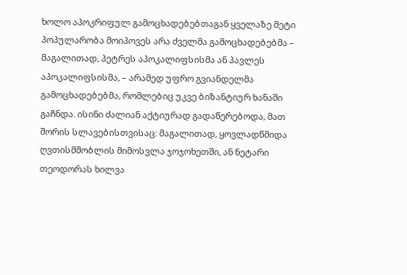ხოლო აპოკრიფულ გამოცხადებებთაგან ყველაზე მეტი პოპულარობა მოიპოვეს არა ძველმა გამოცხადებებმა – მაგალითად, პეტრეს აპოკალიფსისმა ან პავლეს აპოკალიფსისმა, – არამედ უფრო გვიანდელმა გამოცხადებებმა, რომლებიც უკვე ბიზანტიურ ხანაში გაჩნდა. ისინი ძალიან აქტიურად გადაწერებოდა, მათ შორის სლავებისთვისაც: მაგალითად, ყოვლადწმიდა ღვთისმშობლის მიმოსვლა ჯოჯოხეთში, ან ნეტარი თეოდორას ხილვა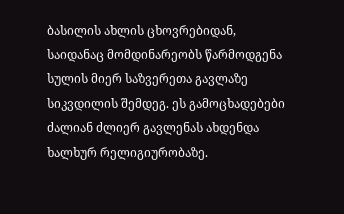ბასილის ახლის ცხოვრებიდან, საიდანაც მომდინარეობს წარმოდგენა სულის მიერ საზვერეთა გავლაზე სიკვდილის შემდეგ. ეს გამოცხადებები ძალიან ძლიერ გავლენას ახდენდა ხალხურ რელიგიურობაზე.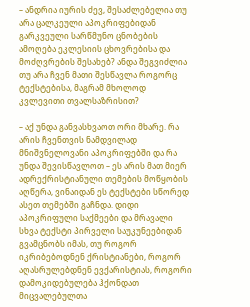– ანდრია იურის ძევ, შესაძლებელია თუ არა ცალკეული აპოკრიფებიდან გარკვეული სარწმუნო ცნობების ამოღება ეკლესიის ცხოვრებისა და მოძღვრების შესახებ? ანდა შეგვიძლია თუ არა ჩვენ მათი შესწავლა როგორც ტექსტებისა, მაგრამ მხოლოდ კვლევითი თვალსაზრისით?

– აქ უნდა განვასხვაოთ ორი მხარე. რა არის ჩვენთვის ნამდვილად მნიშვნელოვანი აპოკრიფებში და რა უნდა შევისწავლოთ – ეს არის მათ მიერ ადრექრისტიანული თემების მოწყობის აღწერა, ვინაიდან ეს ტექსტები სწორედ ასეთ თემებში გაჩნდა. დიდი აპოკრიფული საქმეები და მრავალი სხვა ტექსტი პირველი საუკუნეებიდან გვამცნობს იმას, თუ როგორ იკრიბებოდნენ ქრისტიანები, როგორ აღასრულებდნენ ევქარისტიას, როგორი დამოკიდებულება ჰქონდათ მიცვალებულთა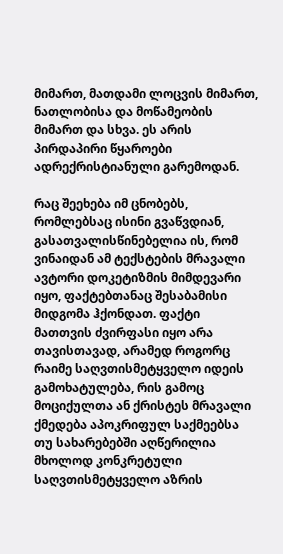მიმართ, მათდამი ლოცვის მიმართ, ნათლობისა და მოწამეობის მიმართ და სხვა. ეს არის პირდაპირი წყაროები ადრექრისტიანული გარემოდან.

რაც შეეხება იმ ცნობებს, რომლებსაც ისინი გვაწვდიან, გასათვალისწინებელია ის, რომ ვინაიდან ამ ტექსტების მრავალი ავტორი დოკეტიზმის მიმდევარი იყო, ფაქტებთანაც შესაბამისი მიდგომა ჰქონდათ. ფაქტი მათთვის ძვირფასი იყო არა თავისთავად, არამედ როგორც რაიმე საღვთისმეტყველო იდეის გამოხატულება, რის გამოც მოციქულთა ან ქრისტეს მრავალი ქმედება აპოკრიფულ საქმეებსა თუ სახარებებში აღწერილია მხოლოდ კონკრეტული საღვთისმეტყველო აზრის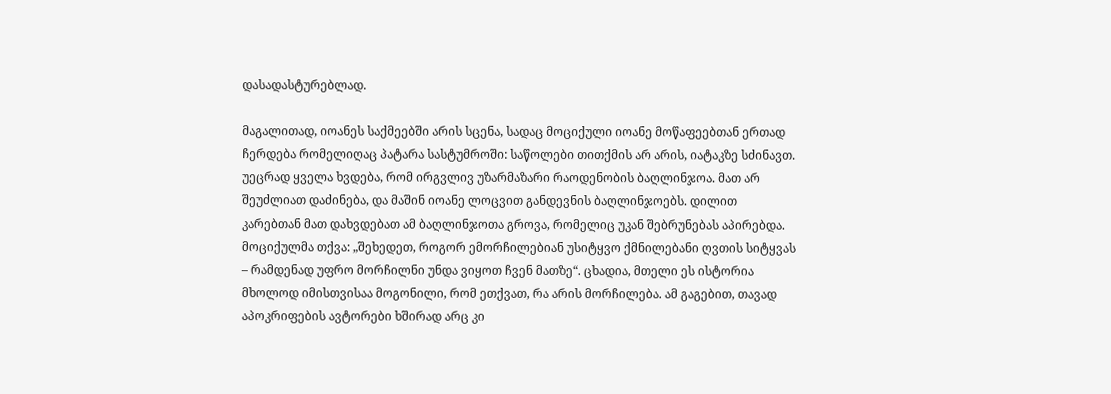დასადასტურებლად.

მაგალითად, იოანეს საქმეებში არის სცენა, სადაც მოციქული იოანე მოწაფეებთან ერთად ჩერდება რომელიღაც პატარა სასტუმროში: საწოლები თითქმის არ არის, იატაკზე სძინავთ. უეცრად ყველა ხვდება, რომ ირგვლივ უზარმაზარი რაოდენობის ბაღლინჯოა. მათ არ შეუძლიათ დაძინება, და მაშინ იოანე ლოცვით განდევნის ბაღლინჯოებს. დილით კარებთან მათ დახვდებათ ამ ბაღლინჯოთა გროვა, რომელიც უკან შებრუნებას აპირებდა. მოციქულმა თქვა: „შეხედეთ, როგორ ემორჩილებიან უსიტყვო ქმნილებანი ღვთის სიტყვას – რამდენად უფრო მორჩილნი უნდა ვიყოთ ჩვენ მათზე“. ცხადია, მთელი ეს ისტორია მხოლოდ იმისთვისაა მოგონილი, რომ ეთქვათ, რა არის მორჩილება. ამ გაგებით, თავად აპოკრიფების ავტორები ხშირად არც კი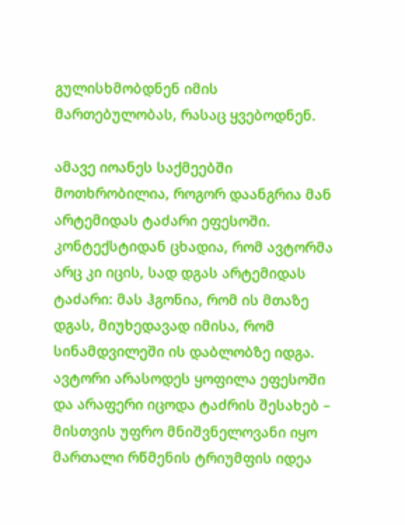გულისხმობდნენ იმის მართებულობას, რასაც ყვებოდნენ.

ამავე იოანეს საქმეებში მოთხრობილია, როგორ დაანგრია მან არტემიდას ტაძარი ეფესოში. კონტექსტიდან ცხადია, რომ ავტორმა არც კი იცის, სად დგას არტემიდას ტაძარი: მას ჰგონია, რომ ის მთაზე დგას, მიუხედავად იმისა, რომ სინამდვილეში ის დაბლობზე იდგა. ავტორი არასოდეს ყოფილა ეფესოში და არაფერი იცოდა ტაძრის შესახებ – მისთვის უფრო მნიშვნელოვანი იყო მართალი რწმენის ტრიუმფის იდეა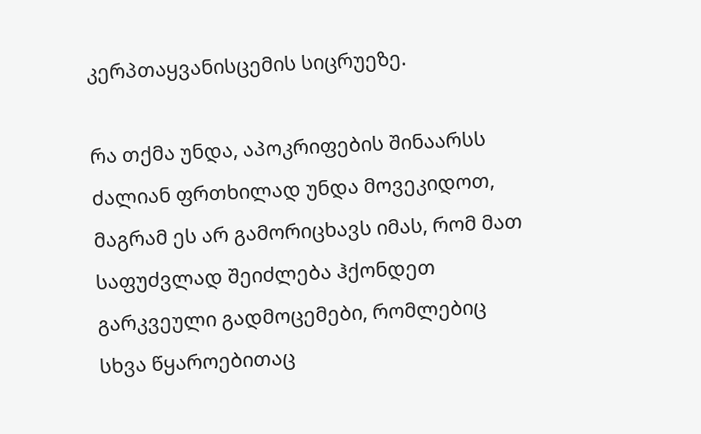კერპთაყვანისცემის სიცრუეზე.

რა თქმა უნდა, აპოკრიფების შინაარსს ძალიან ფრთხილად უნდა მოვეკიდოთ, მაგრამ ეს არ გამორიცხავს იმას, რომ მათ საფუძვლად შეიძლება ჰქონდეთ გარკვეული გადმოცემები, რომლებიც სხვა წყაროებითაც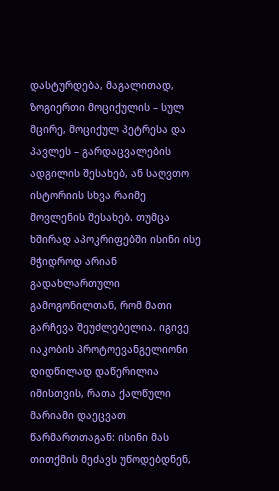დასტურდება, მაგალითად, ზოგიერთი მოციქულის – სულ მცირე, მოციქულ პეტრესა და პავლეს – გარდაცვალების ადგილის შესახებ, ან საღვთო ისტორიის სხვა რაიმე მოვლენის შესახებ. თუმცა ხშირად აპოკრიფებში ისინი ისე მჭიდროდ არიან გადახლართული გამოგონილთან, რომ მათი გარჩევა შეუძლებელია. იგივე იაკობის პროტოევანგელიონი დიდწილად დაწერილია იმისთვის, რათა ქალწული მარიამი დაეცვათ წარმართთაგან: ისინი მას თითქმის მეძავს უწოდებდნენ,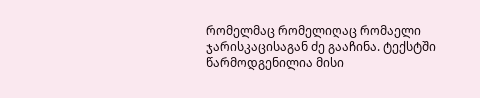რომელმაც რომელიღაც რომაელი ჯარისკაცისაგან ძე გააჩინა. ტექსტში წარმოდგენილია მისი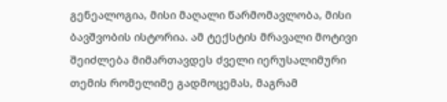გენეალოგია, მისი მაღალი წარმომავლობა, მისი ბავშვობის ისტორია. ამ ტექსტის მრავალი მოტივი შეიძლება მიმართავდეს ძველი იერუსალიმური თემის რომელიმე გადმოცემას, მაგრამ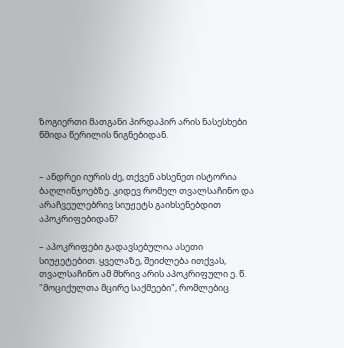ზოგიერთი მათგანი პირდაპირ არის ნასესხები წმიდა წერილის წიგნებიდან.


– ანდრეი იურის ძე, თქვენ ახსენეთ ისტორია ბაღლინჯოებზე. კიდევ რომელ თვალსაჩინო და არაჩვეულებრივ სიუჟეტს გაიხსენებდით აპოკრიფებიდან?

– აპოკრიფები გადავსებულია ასეთი სიუჟეტებით. ყველაზე, შეიძლება ითქვას, თვალსაჩინო ამ მხრივ არის აპოკრიფული ე. წ. "მოციქულთა მცირე საქმეები", რომლებიც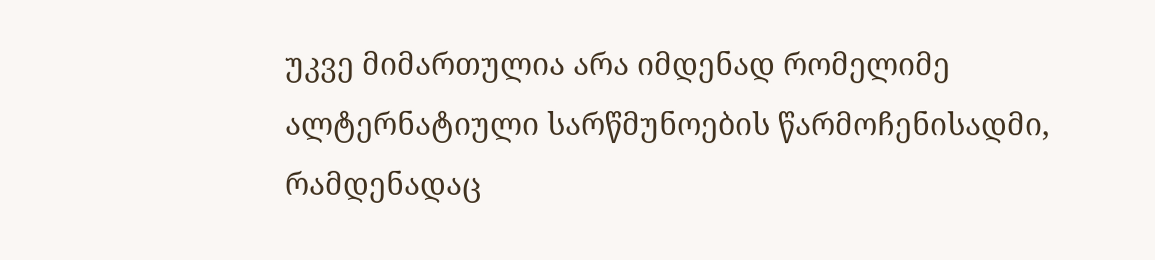უკვე მიმართულია არა იმდენად რომელიმე ალტერნატიული სარწმუნოების წარმოჩენისადმი, რამდენადაც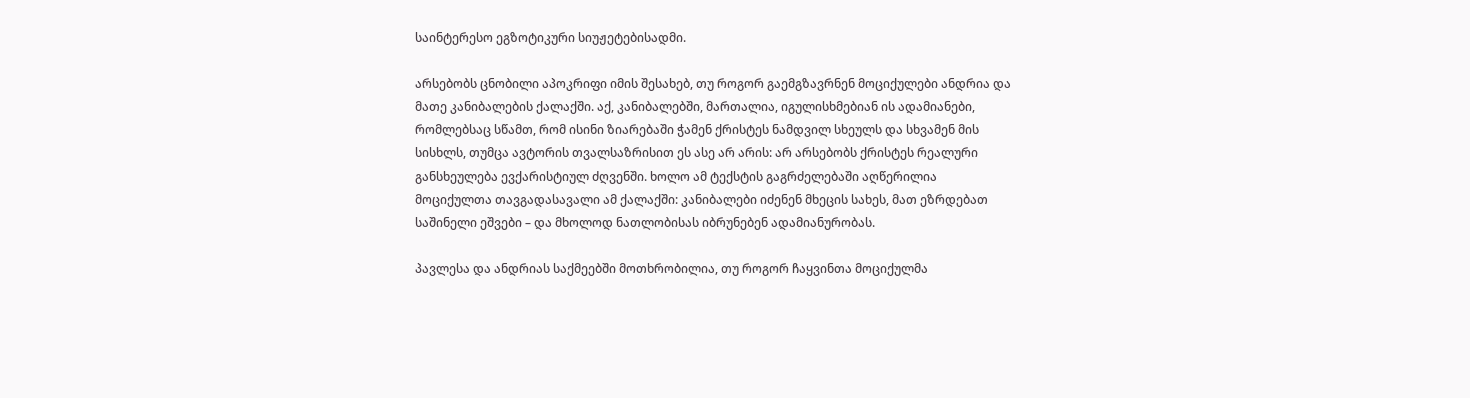საინტერესო ეგზოტიკური სიუჟეტებისადმი.

არსებობს ცნობილი აპოკრიფი იმის შესახებ, თუ როგორ გაემგზავრნენ მოციქულები ანდრია და მათე კანიბალების ქალაქში. აქ, კანიბალებში, მართალია, იგულისხმებიან ის ადამიანები, რომლებსაც სწამთ, რომ ისინი ზიარებაში ჭამენ ქრისტეს ნამდვილ სხეულს და სხვამენ მის სისხლს, თუმცა ავტორის თვალსაზრისით ეს ასე არ არის: არ არსებობს ქრისტეს რეალური განსხეულება ევქარისტიულ ძღვენში. ხოლო ამ ტექსტის გაგრძელებაში აღწერილია მოციქულთა თავგადასავალი ამ ქალაქში: კანიბალები იძენენ მხეცის სახეს, მათ ეზრდებათ საშინელი ეშვები – და მხოლოდ ნათლობისას იბრუნებენ ადამიანურობას.

პავლესა და ანდრიას საქმეებში მოთხრობილია, თუ როგორ ჩაყვინთა მოციქულმა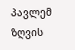პავლემ ზღვის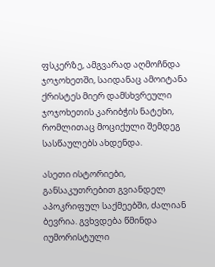ფსკერზე, ამგვარად აღმოჩნდა ჯოჯოხეთში, საიდანაც ამოიტანა ქრისტეს მიერ დამსხვრეული ჯოჯოხეთის კარიბჭის ნატეხი, რომლითაც მოციქული შემდეგ სასწაულებს ახდენდა.

ასეთი ისტორიები, განსაკუთრებით გვიანდელ აპოკრიფულ საქმეებში, ძალიან ბევრია. გვხვდება წმინდა იუმორისტული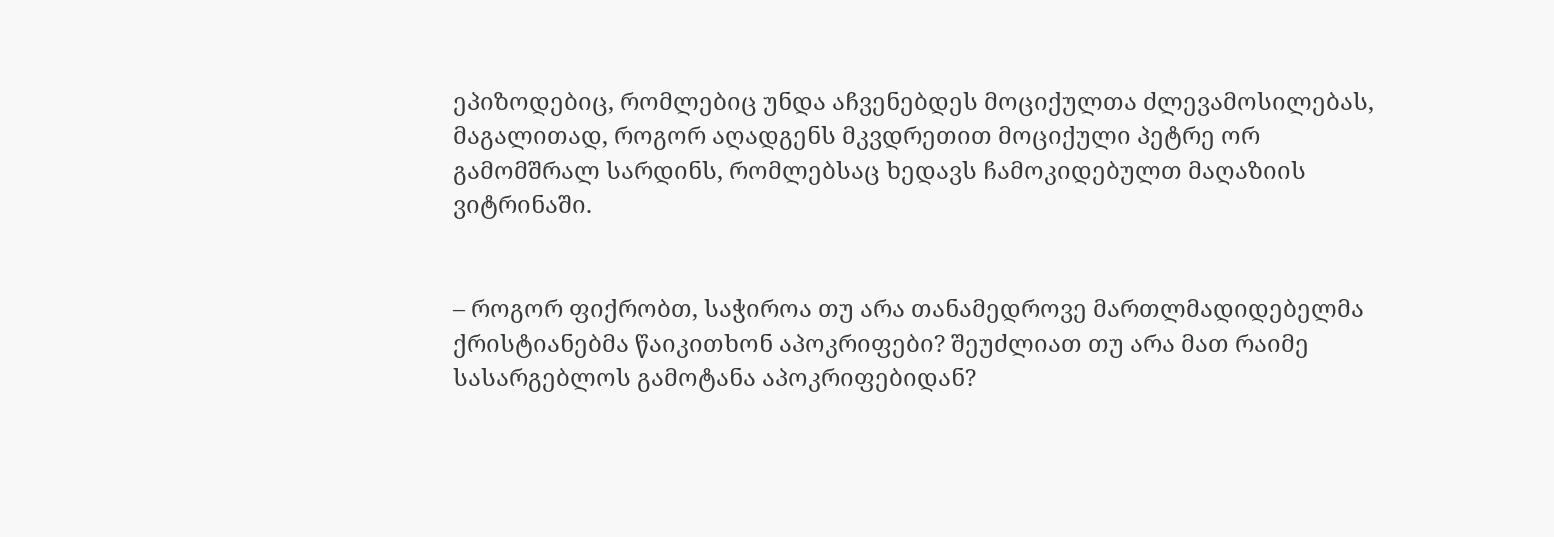ეპიზოდებიც, რომლებიც უნდა აჩვენებდეს მოციქულთა ძლევამოსილებას, მაგალითად, როგორ აღადგენს მკვდრეთით მოციქული პეტრე ორ გამომშრალ სარდინს, რომლებსაც ხედავს ჩამოკიდებულთ მაღაზიის ვიტრინაში.


– როგორ ფიქრობთ, საჭიროა თუ არა თანამედროვე მართლმადიდებელმა ქრისტიანებმა წაიკითხონ აპოკრიფები? შეუძლიათ თუ არა მათ რაიმე სასარგებლოს გამოტანა აპოკრიფებიდან?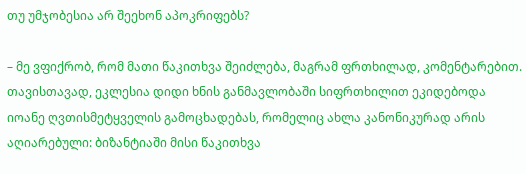თუ უმჯობესია არ შეეხონ აპოკრიფებს?

– მე ვფიქრობ, რომ მათი წაკითხვა შეიძლება, მაგრამ ფრთხილად, კომენტარებით. თავისთავად, ეკლესია დიდი ხნის განმავლობაში სიფრთხილით ეკიდებოდა იოანე ღვთისმეტყველის გამოცხადებას, რომელიც ახლა კანონიკურად არის აღიარებული: ბიზანტიაში მისი წაკითხვა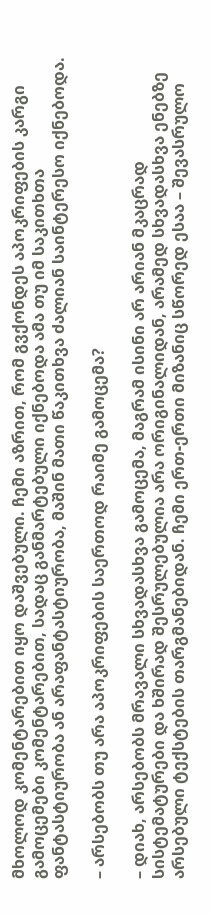მხოლოდ კომენტარებით იყო დაშვებული. ჩემი აზრით, რომ გვქონდეს აპოკრიფების კარგი გამოცემები კომენტარებით, სადაც განმარტებული იქნებოდა ამა თუ იმ საკითხთა ფანტასტიურობა ან არაფანტასტიურობა, მაშინ მათი წაკითხვა ძალიან საინტერესო იქნებოდა.

– არსებობს თუ არა აპოკრიფების საერთოდ რაიმე გამოცემა?

– დიახ, არსებობს მრავალი სხვადასხვა გამოცემა, მაგრამ ისინი არ არიან მკაცრად სისტემატურები და ხშირად შესრულებულია არა ორიგინალიდან, არამედ სხვადასხვა ენებზე არსებული ტექსტების თარგმანებიდან. ჩემი ერთ-ერთი მიზანიც სწორედ ესაა – შევასრულო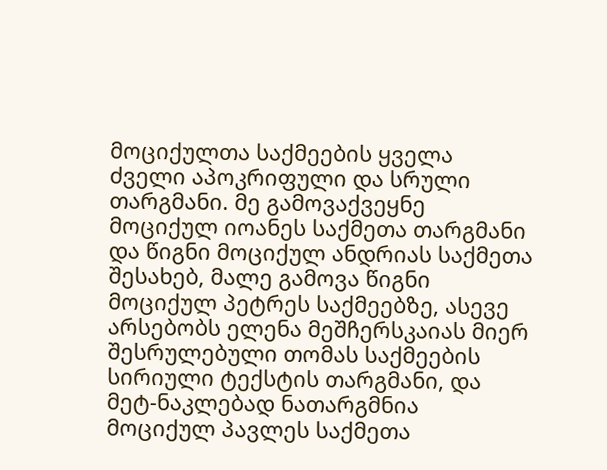მოციქულთა საქმეების ყველა ძველი აპოკრიფული და სრული თარგმანი. მე გამოვაქვეყნე მოციქულ იოანეს საქმეთა თარგმანი და წიგნი მოციქულ ანდრიას საქმეთა შესახებ, მალე გამოვა წიგნი მოციქულ პეტრეს საქმეებზე, ასევე არსებობს ელენა მეშჩერსკაიას მიერ შესრულებული თომას საქმეების სირიული ტექსტის თარგმანი, და მეტ-ნაკლებად ნათარგმნია მოციქულ პავლეს საქმეთა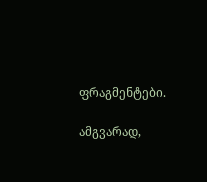ფრაგმენტები.

ამგვარად,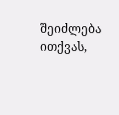შეიძლება ითქვას,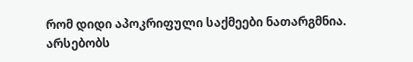რომ დიდი აპოკრიფული საქმეები ნათარგმნია. არსებობს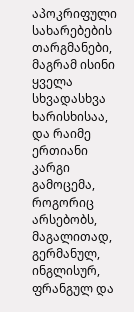აპოკრიფული სახარებების თარგმანები, მაგრამ ისინი ყველა სხვადასხვა ხარისხისაა, და რაიმე ერთიანი კარგი გამოცემა, როგორიც არსებობს, მაგალითად, გერმანულ, ინგლისურ, ფრანგულ და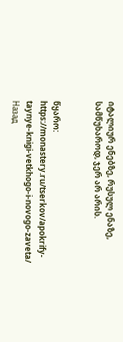იტალიურ ენებზე, რუსულ ენაზე, სამწუხაროდ, ჯერ არ არის.


წყარო: https://monastery.ru/tserkov/apokrify-taynye-knigi-vetkhogo-i-novogo-zaveta/
Назад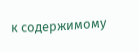к содержимому